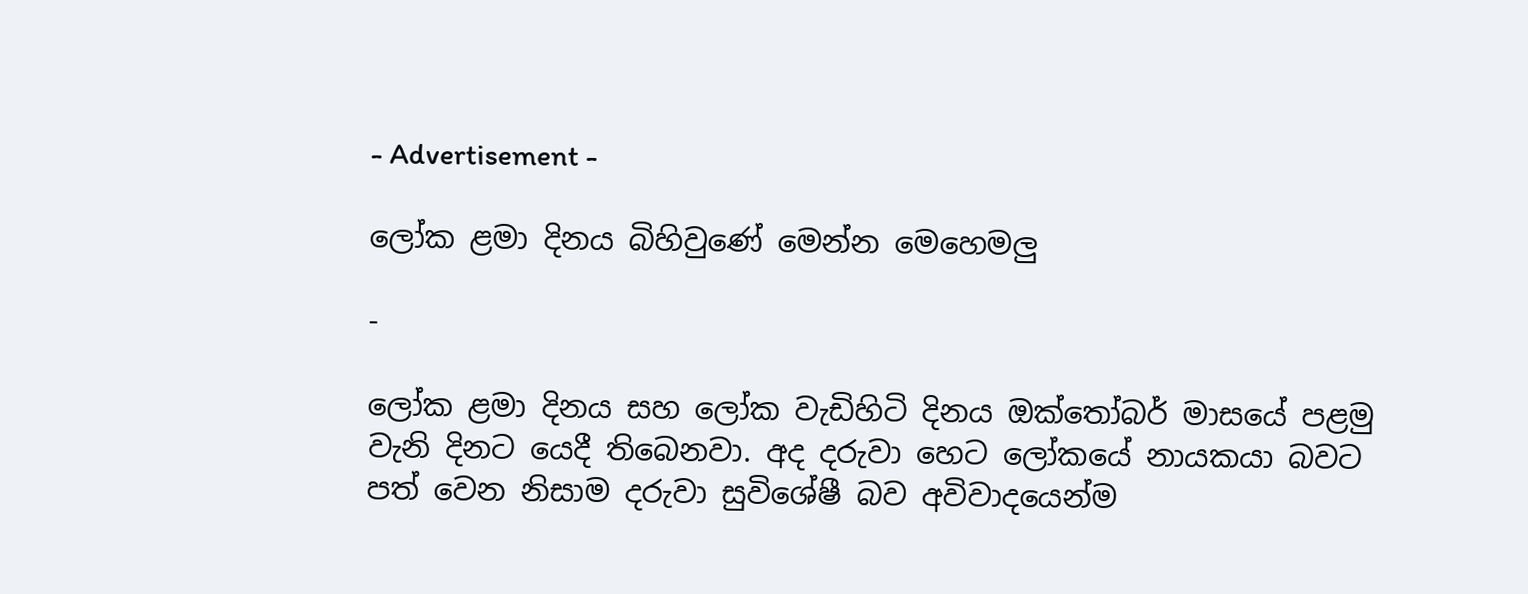- Advertisement -

ලෝක ළමා දිනය බිහිවුණේ මෙන්න මෙහෙමලු

-

ලෝක ළමා දිනය සහ ලෝක වැඩිහිටි දිනය ඔක්තෝබර් මාසයේ පළමු වැනි දිනට යෙදී තිබෙනවා. අද දරුවා හෙට ලෝකයේ නායකයා බවට පත් වෙන නිසාම දරුවා සුවිශේෂී බව අවිවාදයෙන්ම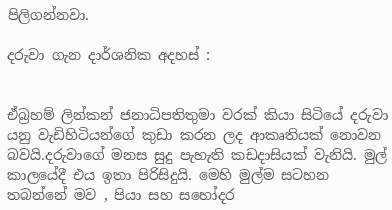පිලිගන්නවා.

දරුවා ගැන දාර්ශනික අදහස් :


ඒබ්‍රහම් ලින්කන් ජනාධිපතිතුමා වරක් කියා සිටියේ දරුවා යනු වැඩිහිටියන්ගේ කුඩා කරන ලද ආකෘතියක් නොවන බවයි.දරුවාගේ මනස සුදු පැහැති කඩදාසියක් වැනියි. මුල් කාලයේදී එය ඉතා පිරිසිදුයි. මෙහි මුල්ම සටහන තබන්නේ මව , පියා සහ සහෝදර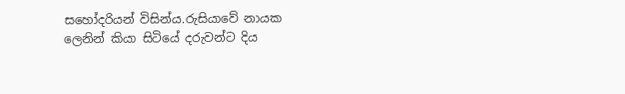සහෝදරියන් විසින්ය.රුසියාවේ ‍නායක ලෙනින් කියා සිටියේ දරුවන්ට දිය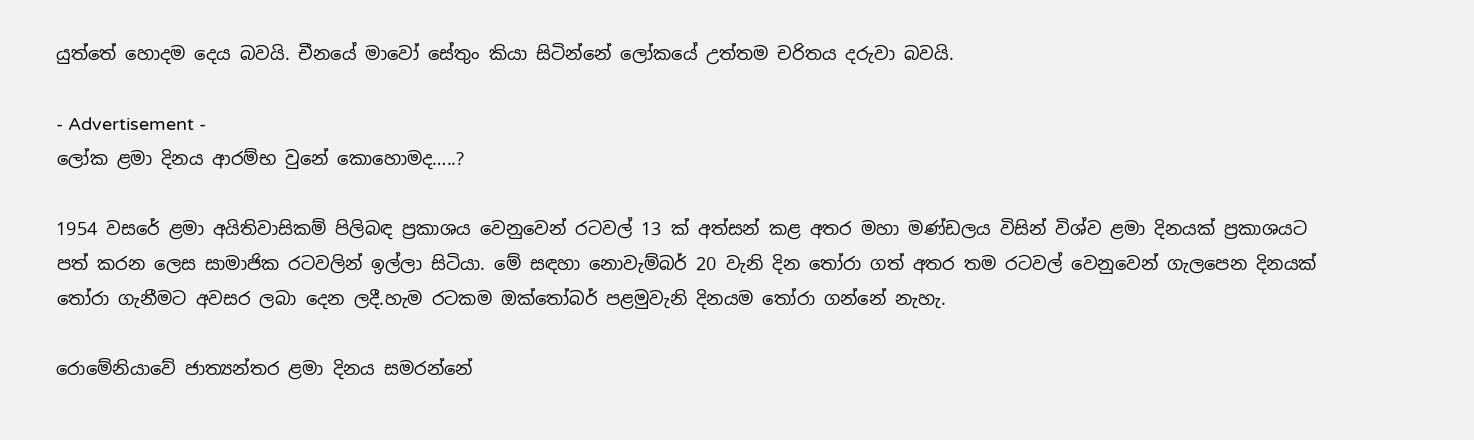යුත්තේ හොදම දෙය බවයි. චීනයේ මාවෝ සේතුං කියා සිටින්නේ ලෝකයේ උත්තම චරිතය දරුවා බවයි.

- Advertisement -
ලෝක ළමා දිනය ආරම්භ වුනේ කොහොමද…..?

1954 වසරේ ළමා අයිතිවාසිකම් පිලිබඳ ප්‍රකාශය වෙනුවෙන් රටවල් 13 ක් අත්සන් කළ අතර මහා මණ්ඩලය විසින් විශ්ව ළමා දිනයක් ප්‍රකාශයට පත් කරන ලෙස සාමාජික රටවලින් ඉල්ලා සිටියා. මේ සඳහා නොවැම්බර් 20 වැනි දින තෝරා ගත් අතර තම රටවල් වෙනුවෙන් ගැලපෙන දිනයක් තෝරා ගැනීමට අවසර ලබා දෙන ලදී.හැම රටකම ඔක්තෝබර් පළමුවැනි දිනයම තෝරා ගන්නේ නැහැ.

රොමේනියාවේ ජාත්‍යන්තර ළමා දිනය සමරන්නේ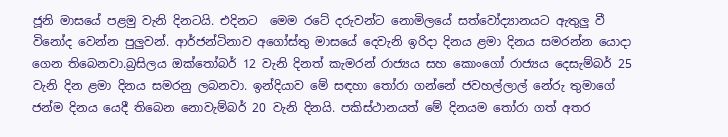ජූනි මාසයේ පළමු වැනි දිනටයි. එදිනට  මෙම රටේ දරුවන්ට නොමිලයේ සත්වෝද්‍යානයට ඇතුලු වී විනෝද වෙන්න පුලුවන්. ආර්ජන්ටිනාව අගෝස්තු මාසයේ දෙවැනි ඉරිදා දිනය ළමා දිනය සමරන්න යොදා ගෙන තිබෙනවා.බ්‍රසිලය ඔක්තෝබර් 12 වැනි දිනත් කැමරන් රාජ්‍යය සහ කොංගෝ රාජ්‍යය දෙසැම්බර් 25 වැනි දින ළමා දිනය සමරනු ලබනවා. ඉන්දියාව මේ සඳහා තෝරා ගන්නේ ජවහල්ලාල් නේරු තුමාගේ ජන්ම දිනය යෙදී තිබෙන නොවැම්බර් 20 වැනි දිනයි. පකිස්ථානයත් මේ දිනයම තෝරා ගත් අතර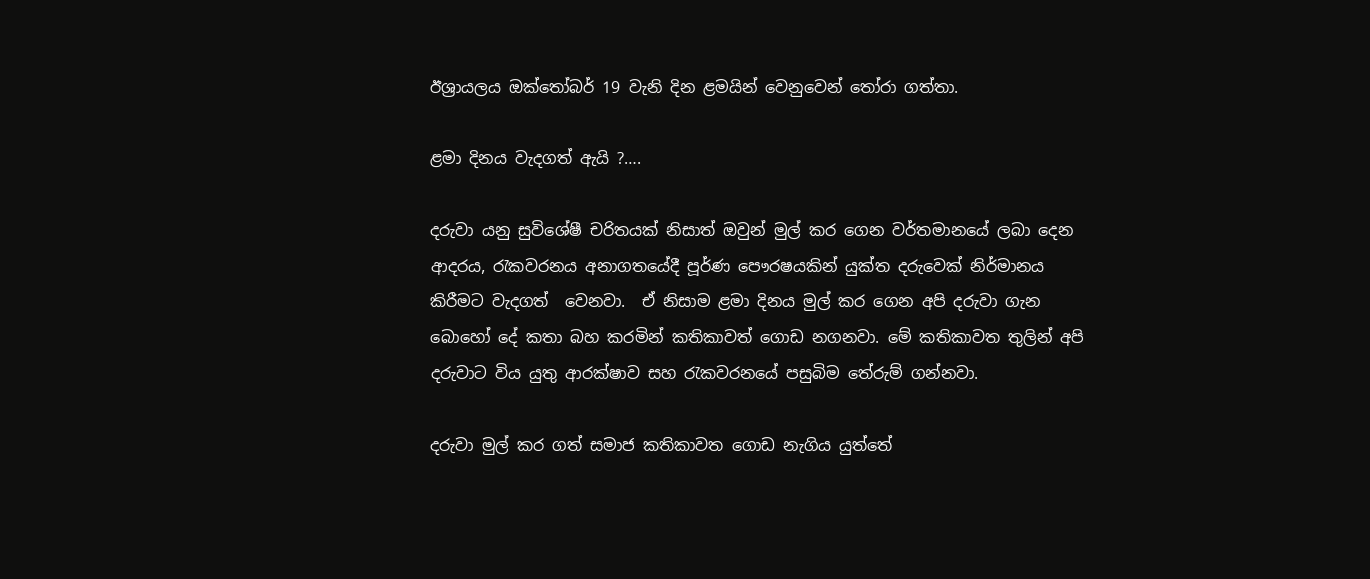ඊශ්‍රායලය ඔක්තෝබර් 19 වැනි දින ළමයින් වෙනුවෙන් තෝරා ගත්තා.

ළමා දිනය වැදගත් ඇයි ?….

දරුවා යනු සුවිශේෂී චරිතයක් නිසාත් ඔවුන් මුල් කර ගෙන වර්තමානයේ ලබා දෙන ආදරය, රැකවරනය අනාගතයේදී පූර්ණ පෞරෂයකින් යුක්ත දරුවෙක් නිර්මානය කිරීමට වැදගත්  වෙනවා.  ඒ නිසාම ළමා දිනය මුල් කර ගෙන අපි දරුවා ගැන බොහෝ දේ කතා බහ කරමින් කතිකාවත් ගොඩ නගනවා. මේ කතිකාවත තුලින් අපි දරුවාට විය යුතු ආරක්ෂාව සහ රැකවරනයේ පසුබිම තේරුම් ගන්නවා.

දරුවා මුල් කර ගත් සමාජ කතිකාවත ගොඩ නැගිය යුත්තේ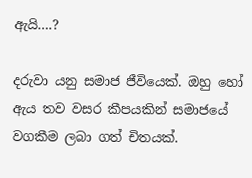ඇයි….?

දරුවා යනු සමාජ ජීවියෙක්. ඔහු හෝ ඇය තව වසර කීපයකින් සමාජයේ වගකීම ලබා ගත් චිතයක්.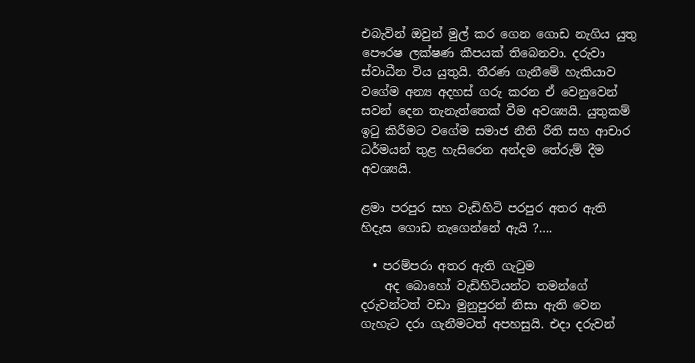එබැවින් ඔවුන් මුල් කර ගෙන ගොඩ නැගිය යුතු පෞරෂ ලක්ෂණ කීපයක් තිබෙනවා. දරුවා ස්වාධීන විය යුතුයි. තීරණ ගැනීමේ හැකියාව වගේම අන්‍ය අදහස් ගරු කරන ඒ වෙනුවෙන් සවන් දෙන තැනැත්තෙක් වීම අවශ්‍යයි. යුතුකම් ඉටු කිරීමට වගේම සමාජ නීති රීති සහ ආචාර ධර්මයන් තුළ හැසිරෙන අන්දම තේරුම් දීම අවශ්‍යයි.

ළමා පරපුර සහ වැඩිහිටි පරපුර අතර ඇති හිදැස ගොඩ නැගෙන්නේ ඇයි ?….

  • පරම්පරා අතර ඇති ගැටුම
    අද බොහෝ වැඩිහිටියන්ට තමන්ගේ දරුවන්ටත් වඩා මුනුපුරන් නිසා ඇති වෙන ගැහැට දරා ගැනීමටත් අපහසුයි. එදා දරුවන්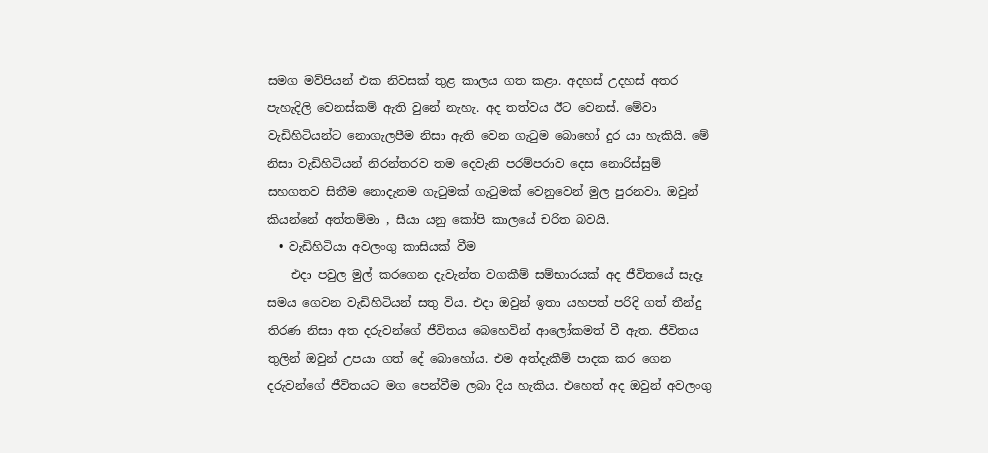සමග මව්පියන් එක නිවසක් තුළ කාලය ගත කළා. අදහස් උදහස් අතර පැහැදිලි වෙනස්කම් ඇති වුනේ නැහැ. අද තත්වය ඊට වෙනස්. මේවා වැඩිහිටියන්ට නොගැලපීම නිසා ඇති වෙන ගැටුම බොහෝ දුර යා හැකියි. මේ නිසා වැඩිහිටියන් නිරන්තරව තම දෙවැනි පරම්පරාව දෙස නොරිස්සුම් සහගතව සිතීම නොදැනම ගැටුමක් ගැටුමක් වෙනුවෙන් මුල පුරනවා. ඔවුන් කියන්නේ අත්තම්මා , සීයා යනු කෝපි කාලයේ චරිත බවයි.
  • වැඩිහිටියා අවලංගු කාසියක් වීම
    එදා පවුල මුල් කරගෙන දැවැන්ත වගකීම් සම්භාරයක් අද ජීවිතයේ සැදෑ සමය ගෙවන වැඩිහිටියන් සතු විය. එදා ඔවුන් ඉතා යහපත් පරිදි ගත් තීන්දු තිරණ නිසා අත දරුවන්ගේ ජීවිතය බෙහෙවින් ආලෝකමත් වී ඇත. ජීවිතය තුලින් ඔවුන් උපයා ගත් දේ බොහෝය. එම අත්දැකීම් පාදක කර ගෙන දරුවන්ගේ ජීවිතයට මග පෙන්වීම ලබා දිය හැකිය. එහෙත් අද ඔවුන් අවලංගු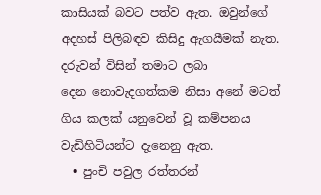කාසියක් බවට පත්ව ඇත. ඔවුන්ගේ අදහස් පිලිබඳව කිසිදු ඇගයීමක් නැත. දරුවන් විසින් තමාට ලබා දෙන ‍නොවැදගත්කම නිසා අනේ මටත් ගිය කලක් යනුවෙන් වූ කම්පනය වැඩිහිටියන්ට දැනෙනු ඇත.
  • පුංචි පවුල රත්තරන්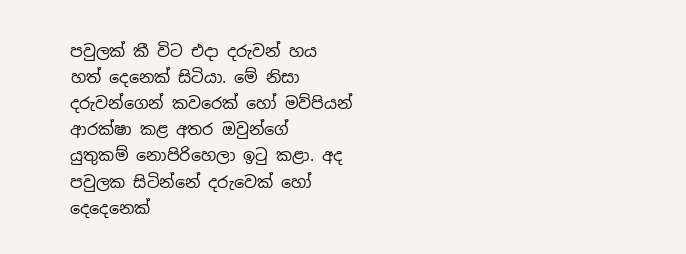පවුලක් කී විට එදා දරුවන් හය හත් දෙනෙක් සිටියා. මේ නිසා දරුවන්ගෙන් කවරෙක් හෝ මව්පියන් ආරක්ෂා කළ අතර ඔවුන්ගේ යුතුකම් නොපිරිහෙලා ඉටු කළා. අද පවුලක සිටින්නේ දරුවෙක් හෝ දෙදෙනෙක්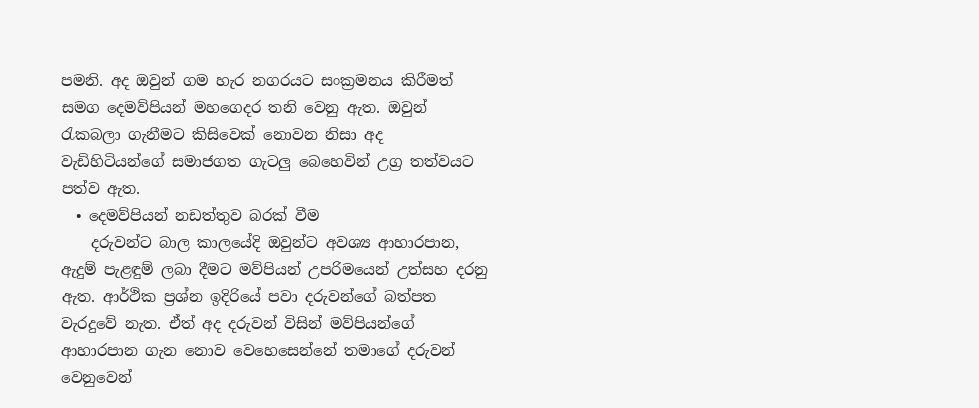පමනි. අද ඔවුන් ගම හැර නගරයට සංක්‍රමනය කිරීමත් සමග දෙමව්පියන් මහගෙදර තනි වෙනු ඇත. ඔවුන් රැකබලා ගැනීමට කිසිවෙක් නොවන නිසා අද වැඩිහිටියන්ගේ සමාජගත ගැටලු බෙහෙවින් උග්‍ර තත්වයට පත්ව ඇත.
  • දෙමව්පියන් නඩත්තුව බරක් වීම
    දරුවන්ට බාල කාලයේදි ඔවුන්ට අවශ්‍ය ආහාරපාන, ඇදුම් පැළඳුම් ලබා දීමට මව්පියන් උපරිමයෙන් උත්සහ දරනු ඇත. ආර්ථික ප්‍රශ්න ඉදිරියේ පවා දරුවන්ගේ බත්පත වැරදුවේ නැත. ඒත් අද දරුවන් විසින් මව්පියන්ගේ ආහාරපාන ගැන නොව වෙහෙසෙන්නේ තමාගේ දරුවන් වෙනුවෙන්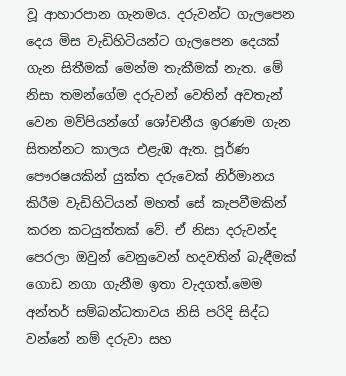වූ ආහාරපාන ගැනමය. දරුවන්ට ගැලපෙන දෙය මිස වැඩිහිටියන්ට ගැලපෙන දෙයක් ගැන සිතීමක් මෙන්ම තැකීමක් නැත. මේ නිසා තමන්ගේම දරුවන් වෙතින් අවතැන් වෙන මව්පියන්ගේ ශෝචනීය ඉරණම ගැන සිතන්නට කාලය එළැඹ ඇත. පූර්ණ පෞරෂයකින් යුක්ත දරුවෙක් නිර්මානය කිරීම වැඩිහිටියන් මහත් සේ කැපවීමකින් කරන කටයුත්තක් වේ. ඒ නිසා දරුවන්ද පෙරලා ඔවුන් වෙනුවෙන් හදවතින් බැඳීමක් ගොඩ නගා ගැනීම ඉතා වැදගත්.මෙම අන්තර් සම්බන්ධතාවය නිසි පරිදි සිද්ධ වන්නේ නම් දරුවා සහ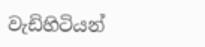වැඩිහිටියන්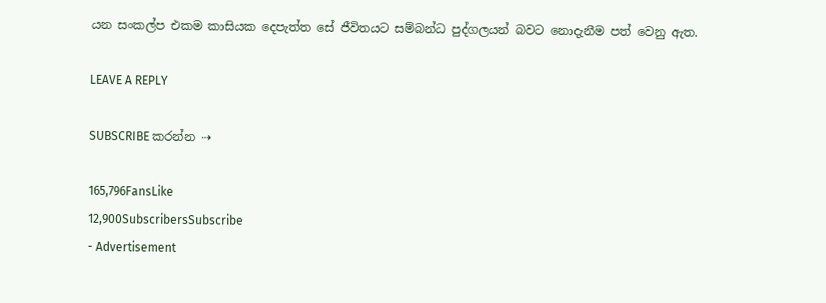යන සංකල්ප එකම කාසියක දෙපැත්ත සේ ජීවිතයට සම්බන්ධ පුද්ගලයන් බවට නොදැනීම පත් වෙනු ඇත.

LEAVE A REPLY

SUBSCRIBE කරන්න ⇢

165,796FansLike
12,900SubscribersSubscribe
- Advertisement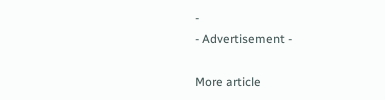-
- Advertisement -

More article